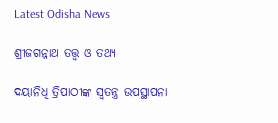Latest Odisha News

ଶ୍ରୀଜଗନ୍ନାଥ ତତ୍ତ୍ଵ ଓ ତଥ୍ୟ

ଦୟାନିଧି ତ୍ରିପାଠୀଙ୍କ ସ୍ଵତନ୍ତ୍ର ଉପସ୍ଥାପନା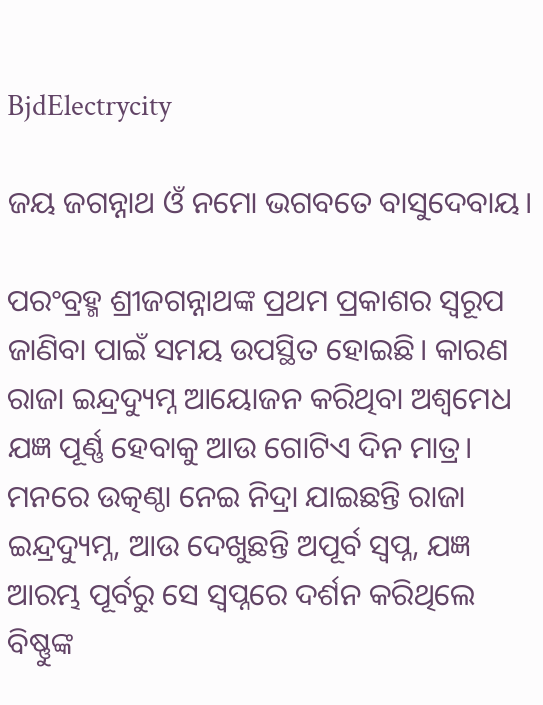BjdElectrycity

ଜୟ ଜଗନ୍ନାଥ ଓଁ ନମୋ ଭଗବତେ ବାସୁଦେବାୟ।

ପରଂବ୍ରହ୍ମ ଶ୍ରୀଜଗନ୍ନାଥଙ୍କ ପ୍ରଥମ ପ୍ରକାଶର ସ୍ୱରୂପ ଜାଣିବା ପାଇଁ ସମୟ ଉପସ୍ଥିତ ହୋଇଛି। କାରଣ ରାଜା ଇନ୍ଦ୍ରଦ୍ୟୁମ୍ନ ଆୟୋଜନ କରିଥିବା ଅଶ୍ୱମେଧ ଯଜ୍ଞ ପୂର୍ଣ୍ଣ ହେବାକୁ ଆଉ ଗୋଟିଏ ଦିନ ମାତ୍ର। ମନରେ ଉତ୍କଣ୍ଠା ନେଇ ନିଦ୍ରା ଯାଇଛନ୍ତି ରାଜା ଇନ୍ଦ୍ରଦ୍ୟୁମ୍ନ, ଆଉ ଦେଖୁଛନ୍ତି ଅପୂର୍ବ ସ୍ବପ୍ନ, ଯଜ୍ଞ ଆରମ୍ଭ ପୂର୍ବରୁ ସେ ସ୍ବପ୍ନରେ ଦର୍ଶନ କରିଥିଲେ ବିଷ୍ଣୁଙ୍କ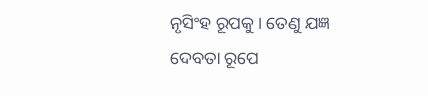ନୃସିଂହ ରୂପକୁ। ତେଣୁ ଯଜ୍ଞ ଦେବତା ରୂପେ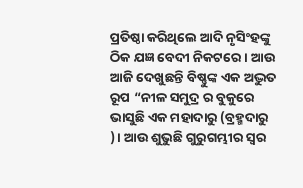ପ୍ରତିଷ୍ଠା କରିଥିଲେ ଆଦି ନୃସିଂହଙ୍କୁ ଠିକ ଯଜ୍ଞ ବେଦୀ ନିକଟରେ। ଆଉ ଆଜି ଦେଖୁଛନ୍ତି ବିଷ୍ଣୁଙ୍କ ଏକ ଅଦ୍ଭୁତ ରୂପ “ନୀଳ ସମୁଦ୍ର ର ବୁକୁରେ ଭାସୁଛି ଏକ ମହାଦାରୁ (ବ୍ରହ୍ମଦାରୁ )। ଆଉ ଶୁଭୁଛି ଗୁରୁଗମ୍ଭୀର ସ୍ବର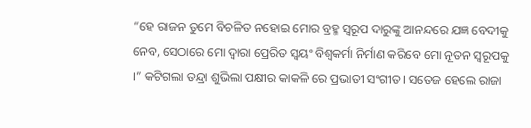“ହେ ରାଜନ ତୁମେ ବିଚଳିତ ନହୋଇ ମୋର ବ୍ରହ୍ମ ସ୍ୱରୂପ ଦାରୁଙ୍କୁ ଆନନ୍ଦରେ ଯଜ୍ଞ ବେଦୀକୁ ନେବ, ସେଠାରେ ମୋ ଦ୍ୱାରା ପ୍ରେରିତ ସ୍ୱୟଂ ବିଶ୍ୱକର୍ମା ନିର୍ମାଣ କରିବେ ମୋ ନୂତନ ସ୍ୱରୂପକୁ ।” କଟିଗଲା ତନ୍ଦ୍ରା ଶୁଭିଲା ପକ୍ଷୀର କାକଳି ରେ ପ୍ରଭାତୀ ସଂଗୀତ। ସତେଜ ହେଲେ ରାଜା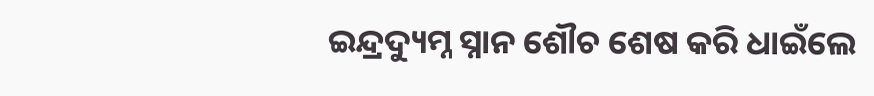ଇନ୍ଦ୍ରଦ୍ୟୁମ୍ନ ସ୍ନାନ ଶୌଚ ଶେଷ କରି ଧାଇଁଲେ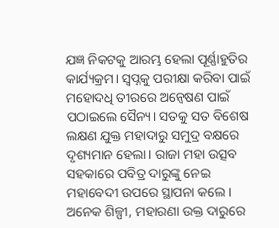ଯଜ୍ଞ ନିକଟକୁ ଆରମ୍ଭ ହେଲା ପୂର୍ଣ୍ଣାହୁତିର କାର୍ଯ୍ୟକ୍ରମ। ସ୍ବପ୍ନକୁ ପରୀକ୍ଷା କରିବା ପାଇଁ ମହୋଦଧି ତୀରରେ ଅନ୍ୱେଷଣ ପାଇଁ ପଠାଇଲେ ସୈନ୍ୟ। ସତକୁ ସତ ବିଶେଷ ଲକ୍ଷଣ ଯୁକ୍ତ ମହାଦାରୁ ସମୁଦ୍ର ବକ୍ଷରେ ଦୃଶ୍ୟମାନ ହେଲା। ରାଜା ମହା ଉତ୍ସବ ସହକାରେ ପବିତ୍ର ଦାରୁଙ୍କୁ ନେଇ ମହାବେଦୀ ଉପରେ ସ୍ଥାପନା କଲେ। ଅନେକ ଶିଳ୍ପୀ, ମହାରଣା ଉକ୍ତ ଦାରୁରେ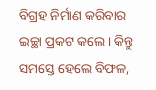ବିଗ୍ରହ ନିର୍ମାଣ କରିବାର ଇଚ୍ଛା ପ୍ରକଟ କଲେ। କିନ୍ତୁ ସମସ୍ତେ ହେଲେ ବିଫଳ,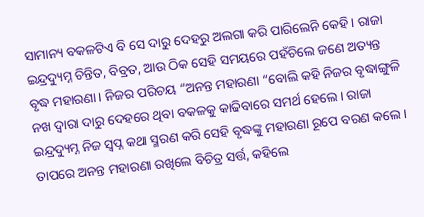ସାମାନ୍ୟ ବକଳଟିଏ ବି ସେ ଦାରୁ ଦେହରୁ ଅଲଗା କରି ପାରିଲେନି କେହି। ରାଜା ଇନ୍ଦ୍ରଦ୍ୟୁମ୍ନ ଚିନ୍ତିତ, ବିବ୍ରତ, ଆଉ ଠିକ ସେହି ସମୟରେ ପହଁଚିଲେ ଜଣେ ଅତ୍ୟନ୍ତ ବୃଦ୍ଧ ମହାରଣା। ନିଜର ପରିଚୟ “ଅନନ୍ତ ମହାରଣା “ବୋଲି କହି ନିଜର ବୃଦ୍ଧାଙ୍ଗୁଳି ନଖ ଦ୍ୱାରା ଦାରୁ ଦେହରେ ଥିବା ବକଳକୁ କାଢିବାରେ ସମର୍ଥ ହେଲେ। ରାଜା ଇନ୍ଦ୍ରଦ୍ୟୁମ୍ନ ନିଜ ସ୍ବପ୍ନ କଥା ସ୍ମରଣ କରି ସେହି ବୃଦ୍ଧଙ୍କୁ ମହାରଣା ରୂପେ ବରଣ କଲେ। ତାପରେ ଅନନ୍ତ ମହାରଣା ରଖିଲେ ବିଚିତ୍ର ସର୍ତ୍ତ, କହିଲେ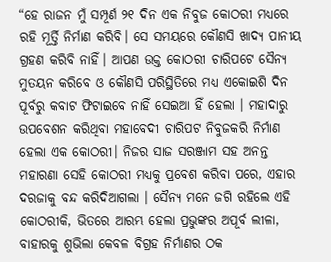“ହେ ରାଜନ ମୁଁ ସମ୍ପୂର୍ଣ ୨୧ ଦିନ ଏକ ନିବୁଜ କୋଠରୀ ମଧ୍ୟରେ ରହି ମୂର୍ତ୍ତି ନିର୍ମାଣ କରିବି। ସେ ସମୟରେ କୌଣସି ଖାଦ୍ୟ ପାନୀୟ ଗ୍ରହଣ କରିବି ନାହିଁ। ଆପଣ ଉକ୍ତ କୋଠରୀ ଚାରିପଟେ ସୈନ୍ୟ ମୁତୟନ କରିବେ ଓ କୌଣସି ପରିସ୍ଥିତିରେ ମଧ୍ୟ ଏକୋଇଶି ଦିନ ପୂର୍ବରୁ କବାଟ ଫିଟାଇବେ ନାହିଁ ସେଇଆ ହିଁ ହେଲା । ମହାଦାରୁ ଉପବେଶନ କରିଥିବା ମହାବେଦୀ ଚାରିପଟ ନିବୁଜକରି ନିର୍ମାଣ ହେଲା ଏକ କୋଠରୀ। ନିଜର ସାଜ ସରଞ୍ଜାମ ସହ ଅନନ୍ତ ମହାରଣା ସେହି କୋଠରୀ ମଧ୍ୟକୁ ପ୍ରବେଶ କରିବା ପରେ, ଏହାର ଦରଜାକୁ ବନ୍ଦ କରିଦିଆଗଲା । ସୈନ୍ୟ ମନେ ଜଗି ରହିଲେ ଏହି କୋଠରୀକି, ଭିତରେ ଆରମ୍ଭ ହେଲା ପ୍ରଭୁଙ୍କର ଅପୂର୍ବ ଲୀଳା, ବାହାରକୁ ଶୁଭିଲା କେବଳ ବିଗ୍ରହ ନିର୍ମାଣର ଠକ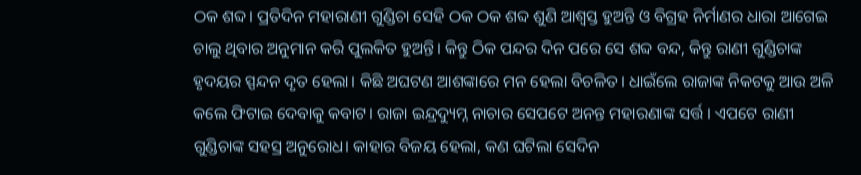ଠକ ଶବ୍ଦ। ପ୍ରତିଦିନ ମହାରାଣୀ ଗୁଣ୍ଡିଚା ସେହି ଠକ ଠକ ଶବ୍ଦ ଶୁଣି ଆଶ୍ୱସ୍ତ ହୁଅନ୍ତି ଓ ବିଗ୍ରହ ନିର୍ମାଣର ଧାରା ଆଗେଇ ଚାଲୁ ଥିବାର ଅନୁମାନ କରି ପୁଲକିତ ହୁଅନ୍ତି। କିନ୍ତୁ ଠିକ ପନ୍ଦର ଦିନ ପରେ ସେ ଶବ୍ଦ ବନ୍ଦ, କିନ୍ତୁ ରାଣୀ ଗୁଣ୍ଡିଚାଙ୍କ ହୃଦୟର ସ୍ପନ୍ଦନ ଦୃତ ହେଲା। କିଛି ଅଘଟଣ ଆଶଙ୍କାରେ ମନ ହେଲା ବିଚଳିତ। ଧାଇଁଲେ ରାଜାଙ୍କ ନିକଟକୁ ଆଉ ଅଳି କଲେ ଫିଟାଇ ଦେବାକୁ କବାଟ। ରାଜା ଇନ୍ଦ୍ରଦ୍ୟୁମ୍ନ ନାଚାର ସେପଟେ ଅନନ୍ତ ମହାରଣାଙ୍କ ସର୍ତ୍ତ । ଏପଟେ ରାଣୀ ଗୁଣ୍ଡିଚାଙ୍କ ସହସ୍ର ଅନୁରୋଧ। କାହାର ବିଜୟ ହେଲା, କଣ ଘଟିଲା ସେଦିନ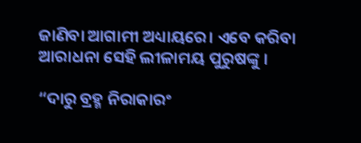ଜାଣିବା ଆଗାମୀ ଅଧ୍ୟାୟରେ। ଏବେ କରିବା ଆରାଧନା ସେହି ଲୀଳାମୟ ପୁରୁଷଙ୍କୁ ।

“ଦାରୁ ବ୍ରହ୍ମ ନିରାକାରଂ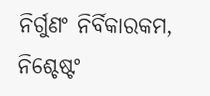ନିର୍ଗୁଣଂ ନିର୍ବିକାରକମ, ନିଶ୍ଚେଷ୍ଟଂ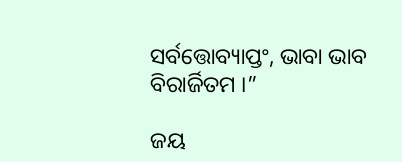ସର୍ବତ୍ତୋବ୍ୟାପ୍ତଂ, ଭାବା ଭାବ ବିରାର୍ଜିତମ ।”

ଜୟ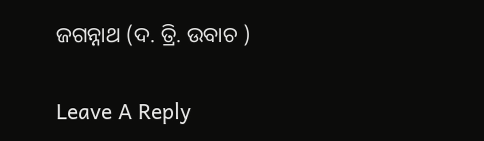ଜଗନ୍ନାଥ (ଦ. ତ୍ରି. ଉବାଚ )

Leave A Reply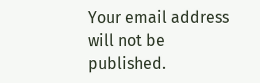Your email address will not be published.